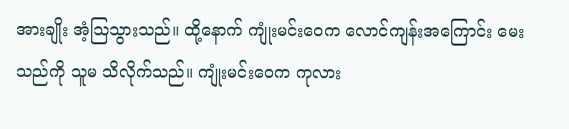အားချိုး အံ့သြသွားသည်။ ထို့နောက် ကျုံးမင်းဝေက လောင်ကျန်းအကြောင်း မေးသည်ကို သူမ သိလိုက်သည်။ ကျုံးမင်းဝေက ကုလား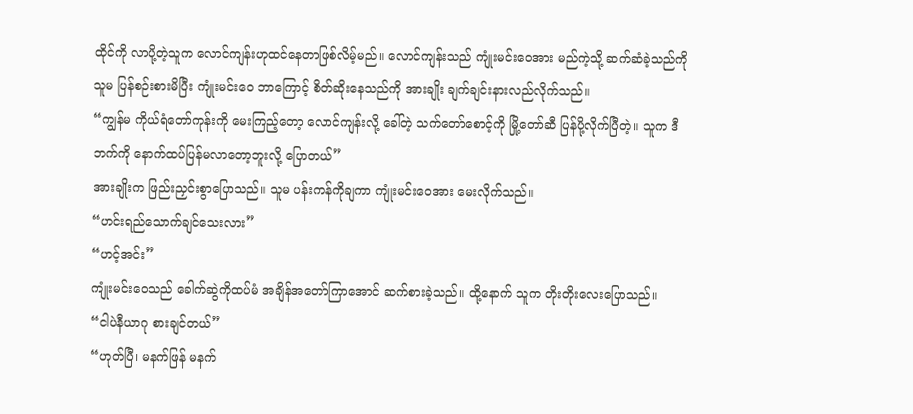ထိုင်ကို လာပို့တဲ့သူက လောင်ကျန်းဟုထင်နေတာဖြစ်လိမ့်မည်။ လောင်ကျန်းသည် ကျုံးမင်းဝေအား မည်ကဲ့သို့ ဆက်ဆံခဲ့သည်ကို သူမ ပြန်စဉ်းစားမိပြီး ကျုံးမင်းဝေ ဘာကြောင့် စိတ်ဆိုးနေသည်ကို အားချိုး ချက်ချင်းနားလည်လိုက်သည်။
“ကျွန်မ ကိုယ်ရံတော်ကုန်းကို မေးကြည့်တော့ လောင်ကျန်းလို့ ခေါ်တဲ့ သက်တော်စောင့်ကို မြို့တော်ဆီ ပြန်ပို့လိုက်ပြီတဲ့။ သူက ဒီဘက်ကို နောက်ထပ်ပြန်မလာတော့ဘူးလို့ ပြောတယ်”
အားချိုးက ဖြည်းညှင်းစွာပြောသည်။ သူမ ပန်းကန်ကိုချကာ ကျုံးမင်းဝေအား မေးလိုက်သည်။
“ဟင်းရည်သောက်ချင်သေးလား”
“ဟင့်အင်း”
ကျုံးမင်းဝေသည် ခေါက်ဆွဲကိုထပ်မံ အချိန်အတော်ကြာအောင် ဆက်စားခဲ့သည်။ ထို့နောက် သူက တိုးတိုးလေးပြောသည်။
“ငါပဲနီယာဂု စားချင်တယ်”
“ဟုတ်ပြီ၊ မနက်ဖြန် မနက်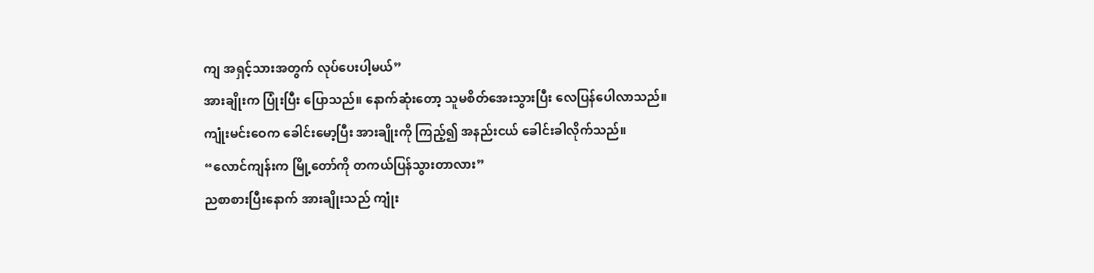ကျ အရှင့်သားအတွက် လုပ်ပေးပါ့မယ်”
အားချိုးက ပြုံးပြီး ပြောသည်။ နောက်ဆုံးတော့ သူမစိတ်အေးသွားပြီး လေပြန်ပေါလာသည်။
ကျုံးမင်းဝေက ခေါင်းမော့ပြီး အားချိုးကို ကြည့်၍ အနည်းငယ် ခေါင်းခါလိုက်သည်။
“လောင်ကျန်းက မြို့တော်ကို တကယ်ပြန်သွားတာလား”
ညစာစားပြီးနောက် အားချိုးသည် ကျုံး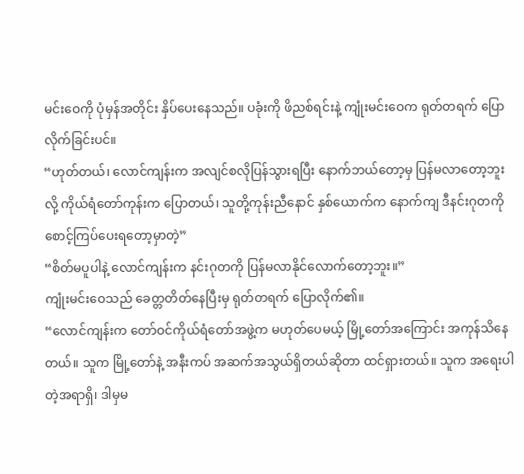မင်းဝေကို ပုံမှန်အတိုင်း နှိပ်ပေးနေသည်။ ပခုံးကို ဖိညစ်ရင်းနဲ့ ကျုံးမင်းဝေက ရုတ်တရက် ပြောလိုက်ခြင်းပင်။
“ဟုတ်တယ်၊ လောင်ကျန်းက အလျင်စလိုပြန်သွားရပြီး နောက်ဘယ်တော့မှ ပြန်မလာတော့ဘူးလို့ ကိုယ်ရံတော်ကုန်းက ပြောတယ်၊ သူတို့ကုန်းညီနောင် နှစ်ယောက်က နောက်ကျ ဒီနင်းဂုတကို စောင့်ကြပ်ပေးရတော့မှာတဲ့”
“စိတ်မပူပါနဲ့ လောင်ကျန်းက နင်းဂုတကို ပြန်မလာနိုင်လောက်တော့ဘူး။”
ကျုံးမင်းဝေသည် ခေတ္တတိတ်နေပြီးမှ ရုတ်တရက် ပြောလိုက်၏။
“လောင်ကျန်းက တော်ဝင်ကိုယ်ရံတော်အဖွဲ့က မဟုတ်ပေမယ့် မြို့တော်အကြောင်း အကုန်သိနေတယ်။ သူက မြို့တော်နဲ့ အနီးကပ် အဆက်အသွယ်ရှိတယ်ဆိုတာ ထင်ရှားတယ်။ သူက အရေးပါတဲ့အရာရှိ၊ ဒါမှမ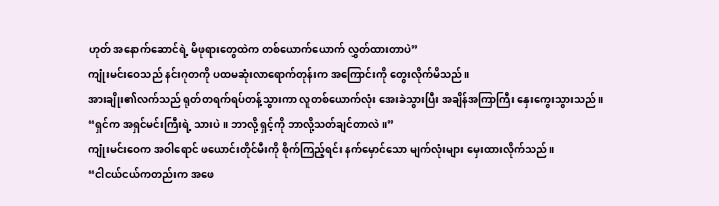ဟုတ် အနောက်ဆောင်ရဲ့ မိဖုရားတွေထဲက တစ်ယောက်ယောက် လွှတ်ထားတာပဲ”
ကျုံးမင်းဝေသည် နင်းဂုတကို ပထမဆုံးလာရောက်တုန်းက အကြောင်းကို တွေးလိုက်မိသည်။
အားချိုး၏လက်သည် ရုတ်တရက်ရပ်တန့်သွားကာ လူတစ်ယောက်လုံး အေးခဲသွားပြီး အချိန်အကြာကြီး နှေးကွေးသွားသည်။
“ရှင်က အရှင်မင်းကြီးရဲ့ သားပဲ။ ဘာလို့ ရှင့်ကို ဘာလို့သတ်ချင်တာလဲ။”
ကျုံးမင်းဝေက အဝါရောင် ဖယောင်းတိုင်မီးကို စိုက်ကြည့်ရင်း နက်မှောင်သော မျက်လုံးများ မှေးထားလိုက်သည်။
“ငါငယ်ငယ်ကတည်းက အဖေ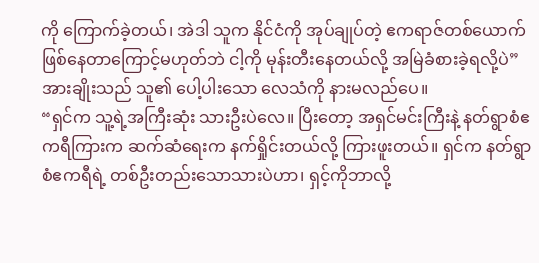ကို ကြောက်ခဲ့တယ်၊ အဲဒါ သူက နိုင်ငံကို အုပ်ချုပ်တဲ့ ဧကရာဇ်တစ်ယောက်ဖြစ်နေတာကြောင့်မဟုတ်ဘဲ ငါ့ကို မုန်းတီးနေတယ်လို့ အမြဲခံစားခဲ့ရလို့ပဲ”
အားချိုးသည် သူ၏ ပေါ့ပါးသော လေသံကို နားမလည်ပေ။
“ရှင်က သူ့ရဲ့အကြီးဆုံး သားဦးပဲလေ။ ပြီးတော့ အရှင်မင်းကြီးနဲ့ နတ်ရွာစံဧကရီကြားက ဆက်ဆံရေးက နက်ရှိုင်းတယ်လို့ ကြားဖူးတယ်။ ရှင်က နတ်ရွာစံဧကရီရဲ့ တစ်ဦးတည်းသောသားပဲဟာ၊ ရှင့်ကိုဘာလို့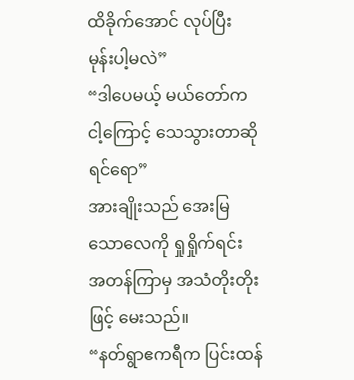ထိခိုက်အောင် လုပ်ပြီး မုန်းပါ့မလဲ”
“ဒါပေမယ့် မယ်တော်က ငါ့ကြောင့် သေသွားတာဆိုရင်ရော”
အားချိုးသည် အေးမြသောလေကို ရှုရှိုက်ရင်း အတန်ကြာမှ အသံတိုးတိုးဖြင့် မေးသည်။
“နတ်ရွာဧကရီက ပြင်းထန်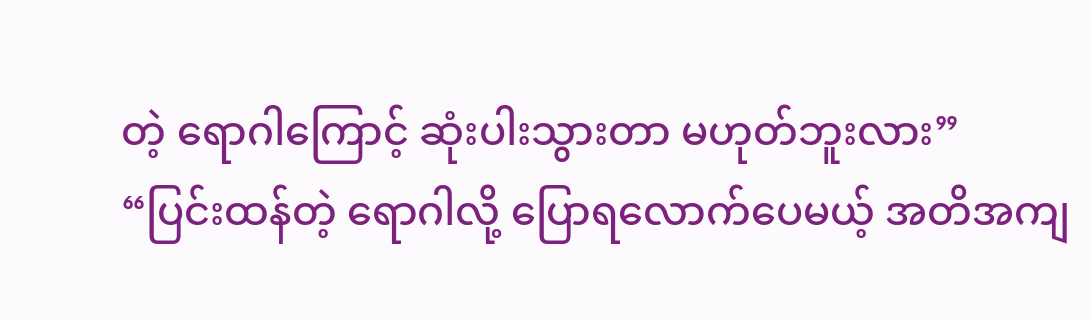တဲ့ ရောဂါကြောင့် ဆုံးပါးသွားတာ မဟုတ်ဘူးလား”
“ပြင်းထန်တဲ့ ရောဂါလို့ ပြောရလောက်ပေမယ့် အတိအကျ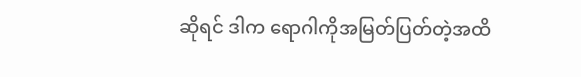ဆိုရင် ဒါက ရောဂါကိုအမြတ်ပြတ်တဲ့အထိ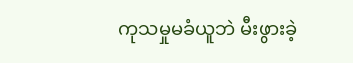ကုသမှုမခံယူဘဲ မီးဖွားခဲ့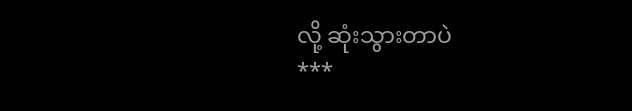လို့ ဆုံးသွားတာပဲ
***